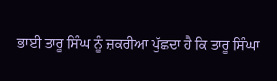ਭਾਈ ਤਾਰੂ ਸਿੰਘ ਨੂੰ ਜ਼ਕਰੀਆ ਪੁੱਛਦਾ ਹੈ ਕਿ ਤਾਰੂ ਸਿੰਘਾ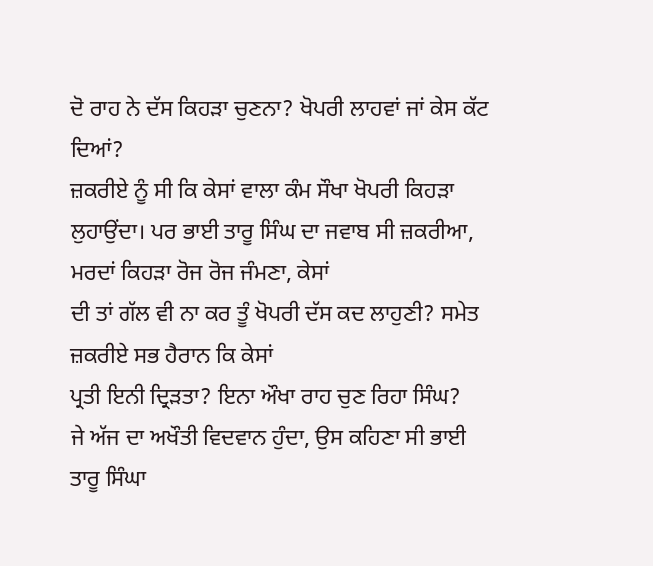ਦੋ ਰਾਹ ਨੇ ਦੱਸ ਕਿਹੜਾ ਚੁਣਨਾ? ਖੋਪਰੀ ਲਾਹਵਾਂ ਜਾਂ ਕੇਸ ਕੱਟ ਦਿਆਂ?
ਜ਼ਕਰੀਏ ਨੂੰ ਸੀ ਕਿ ਕੇਸਾਂ ਵਾਲਾ ਕੰਮ ਸੌਖਾ ਖੋਪਰੀ ਕਿਹੜਾ
ਲੁਹਾਉਂਦਾ। ਪਰ ਭਾਈ ਤਾਰੂ ਸਿੰਘ ਦਾ ਜਵਾਬ ਸੀ ਜ਼ਕਰੀਆ, ਮਰਦਾਂ ਕਿਹੜਾ ਰੋਜ ਰੋਜ ਜੰਮਣਾ, ਕੇਸਾਂ
ਦੀ ਤਾਂ ਗੱਲ ਵੀ ਨਾ ਕਰ ਤੂੰ ਖੋਪਰੀ ਦੱਸ ਕਦ ਲਾਹੁਣੀ? ਸਮੇਤ ਜ਼ਕਰੀਏ ਸਭ ਹੈਰਾਨ ਕਿ ਕੇਸਾਂ
ਪ੍ਰਤੀ ਇਨੀ ਦ੍ਰਿੜਤਾ? ਇਨਾ ਔਖਾ ਰਾਹ ਚੁਣ ਰਿਹਾ ਸਿੰਘ?
ਜੇ ਅੱਜ ਦਾ ਅਖੌਤੀ ਵਿਦਵਾਨ ਹੁੰਦਾ, ਉਸ ਕਹਿਣਾ ਸੀ ਭਾਈ
ਤਾਰੂ ਸਿੰਘਾ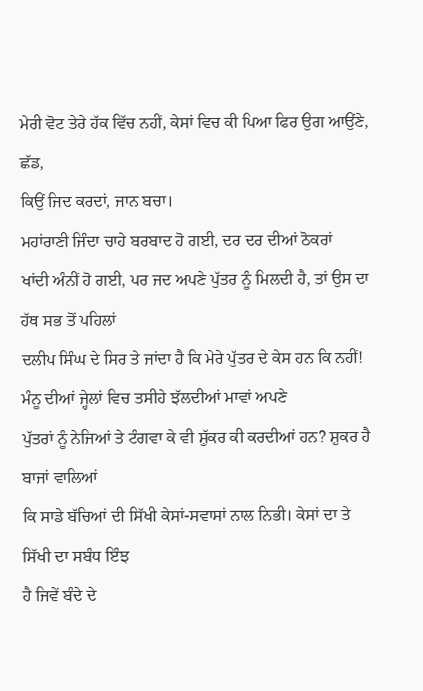ਮੇਰੀ ਵੋਟ ਤੇਰੇ ਹੱਕ ਵਿੱਚ ਨਹੀਂ, ਕੇਸਾਂ ਵਿਚ ਕੀ ਪਿਆ ਫਿਰ ਉਗ ਆਉਂਣੇ, ਛੱਡ,
ਕਿਉਂ ਜਿਦ ਕਰਦਾਂ, ਜਾਨ ਬਚਾ।
ਮਹਾਂਰਾਣੀ ਜਿੰਦਾ ਚਾਹੇ ਬਰਬਾਦ ਹੋ ਗਈ, ਦਰ ਦਰ ਦੀਆਂ ਠੋਕਰਾਂ
ਖਾਂਦੀ ਅੰਨੀਂ ਹੋ ਗਈ, ਪਰ ਜਦ ਅਪਣੇ ਪੁੱਤਰ ਨੂੰ ਮਿਲਦੀ ਹੈ, ਤਾਂ ਉਸ ਦਾ ਹੱਥ ਸਭ ਤੋਂ ਪਹਿਲਾਂ
ਦਲੀਪ ਸਿੰਘ ਦੇ ਸਿਰ ਤੇ ਜਾਂਦਾ ਹੈ ਕਿ ਮੇਰੇ ਪੁੱਤਰ ਦੇ ਕੇਸ ਹਨ ਕਿ ਨਹੀਂ!
ਮੰਨੂ ਦੀਆਂ ਜ੍ਹੇਲਾਂ ਵਿਚ ਤਸੀਹੇ ਝੱਲਦੀਆਂ ਮਾਵਾਂ ਅਪਣੇ
ਪੁੱਤਰਾਂ ਨੂੰ ਨੇਜਿਆਂ ਤੇ ਟੰਗਵਾ ਕੇ ਵੀ ਸ਼ੁੱਕਰ ਕੀ ਕਰਦੀਆਂ ਹਨ? ਸ਼ੁਕਰ ਹੈ ਬਾਜਾਂ ਵਾਲਿਆਂ
ਕਿ ਸਾਡੇ ਬੱਚਿਆਂ ਦੀ ਸਿੱਖੀ ਕੇਸਾਂ-ਸਵਾਸਾਂ ਨਾਲ ਨਿਭੀ। ਕੇਸਾਂ ਦਾ ਤੇ ਸਿੱਖੀ ਦਾ ਸਬੰਧ ਇੰਝ
ਹੈ ਜਿਵੇਂ ਬੰਦੇ ਦੇ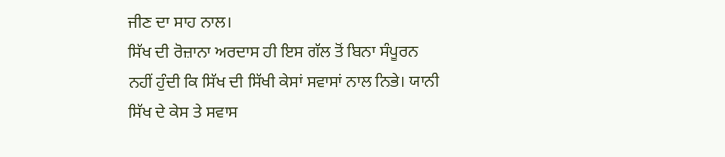ਜੀਣ ਦਾ ਸਾਹ ਨਾਲ।
ਸਿੱਖ ਦੀ ਰੋਜ਼ਾਨਾ ਅਰਦਾਸ ਹੀ ਇਸ ਗੱਲ ਤੋਂ ਬਿਨਾ ਸੰਪੂਰਨ
ਨਹੀਂ ਹੁੰਦੀ ਕਿ ਸਿੱਖ ਦੀ ਸਿੱਖੀ ਕੇਸਾਂ ਸਵਾਸਾਂ ਨਾਲ ਨਿਭੇ। ਯਾਨੀ ਸਿੱਖ ਦੇ ਕੇਸ ਤੇ ਸਵਾਸ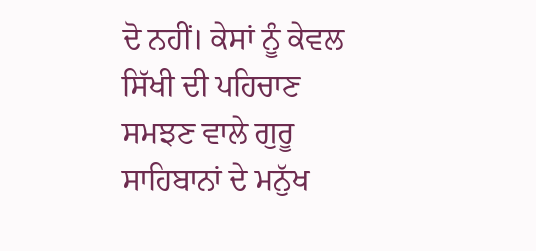ਦੋ ਨਹੀਂ। ਕੇਸਾਂ ਨੂੰ ਕੇਵਲ ਸਿੱਖੀ ਦੀ ਪਹਿਚਾਣ ਸਮਝਣ ਵਾਲੇ ਗੁਰੂ ਸਾਹਿਬਾਨਾਂ ਦੇ ਮਨੁੱਖ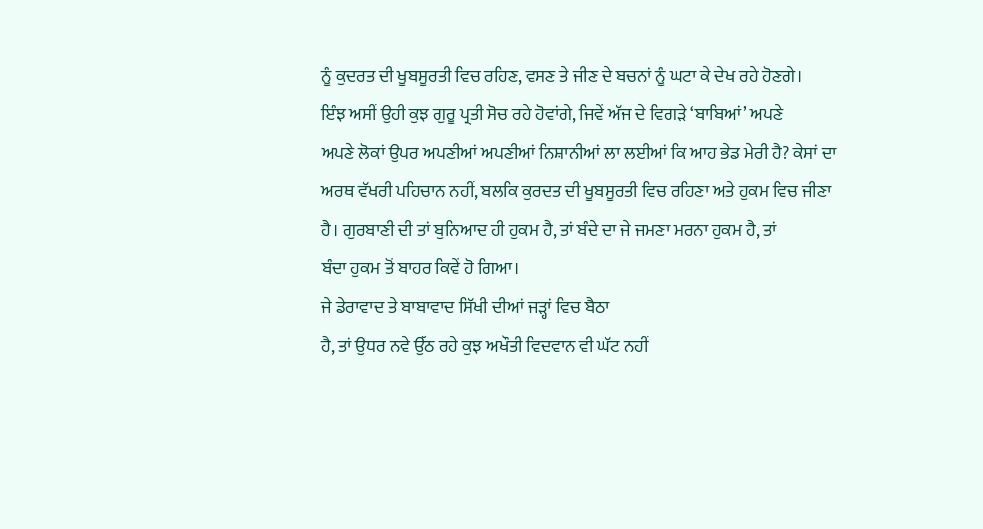ਨੂੰ ਕੁਦਰਤ ਦੀ ਖੂਬਸੂਰਤੀ ਵਿਚ ਰਹਿਣ, ਵਸਣ ਤੇ ਜੀਣ ਦੇ ਬਚਨਾਂ ਨੂੰ ਘਟਾ ਕੇ ਦੇਖ ਰਹੇ ਹੋਣਗੇ।
ਇੰਝ ਅਸੀਂ ਉਹੀ ਕੁਝ ਗੁਰੂ ਪ੍ਰਤੀ ਸੋਚ ਰਹੇ ਹੋਵਾਂਗੇ, ਜਿਵੇਂ ਅੱਜ ਦੇ ਵਿਗੜੇ ‘ਬਾਬਿਆਂ’ ਅਪਣੇ
ਅਪਣੇ ਲੋਕਾਂ ਉਪਰ ਅਪਣੀਆਂ ਅਪਣੀਆਂ ਨਿਸ਼ਾਨੀਆਂ ਲਾ ਲਈਆਂ ਕਿ ਆਹ ਭੇਡ ਮੇਰੀ ਹੈ? ਕੇਸਾਂ ਦਾ
ਅਰਥ ਵੱਖਰੀ ਪਹਿਚਾਨ ਨਹੀਂ, ਬਲਕਿ ਕੁਰਦਤ ਦੀ ਖੂਬਸੂਰਤੀ ਵਿਚ ਰਹਿਣਾ ਅਤੇ ਹੁਕਮ ਵਿਚ ਜੀਣਾ
ਹੈ। ਗੁਰਬਾਣੀ ਦੀ ਤਾਂ ਬੁਨਿਆਦ ਹੀ ਹੁਕਮ ਹੈ, ਤਾਂ ਬੰਦੇ ਦਾ ਜੇ ਜਮਣਾ ਮਰਨਾ ਹੁਕਮ ਹੈ, ਤਾਂ
ਬੰਦਾ ਹੁਕਮ ਤੋਂ ਬਾਹਰ ਕਿਵੇਂ ਹੋ ਗਿਆ।
ਜੇ ਡੇਰਾਵਾਦ ਤੇ ਬਾਬਾਵਾਦ ਸਿੱਖੀ ਦੀਆਂ ਜੜ੍ਹਾਂ ਵਿਚ ਬੈਠਾ
ਹੈ, ਤਾਂ ਉਧਰ ਨਵੇ ਉੱਠ ਰਹੇ ਕੁਝ ਅਖੌਤੀ ਵਿਦਵਾਨ ਵੀ ਘੱਟ ਨਹੀਂ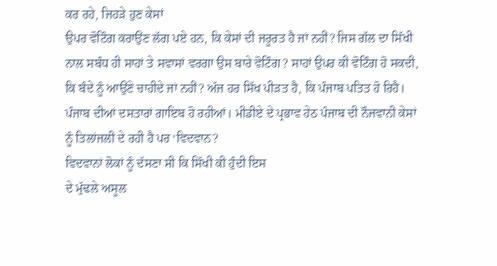ਕਰ ਰਹੇ, ਜਿਹੜੇ ਹੁਣ ਕੇਸਾਂ
ਉਪਰ ਵੋਟਿੰਗ ਕਰਾਉਂਣ ਲੱਗ ਪਏ ਹਨ, ਕਿ ਕੇਸਾਂ ਦੀ ਜਰੂਰਤ ਹੈ ਜਾਂ ਨਹੀਂ? ਜਿਸ ਗੱਲ ਦਾ ਸਿੱਖੀ
ਨਾਲ ਸਬੰਧ ਹੀ ਸਾਹਾਂ ਤੇ ਸਵਾਸਾਂ ਵਰਗਾ ਉਸ ਬਾਰੇ ਵੋਟਿੰਗ? ਸਾਹਾਂ ਉਪਰ ਕੀ ਵੋਟਿੰਗ ਹੋ ਸਕਦੀ,
ਕਿ ਬੰਦੇ ਨੂੰ ਆਉਂਣੇ ਚਾਹੀਦੇ ਜਾਂ ਨਹੀਂ? ਅੱਜ ਹਰ ਸਿੱਖ ਪੀੜਤ ਹੈ, ਕਿ ਪੰਜਾਬ ਪਤਿਤ ਹੋ ਰਿਹੈ।
ਪੰਜਾਬ ਦੀਆਂ ਦਸਤਾਰਾਂ ਗਾਇਬ ਹੋ ਰਹੀਆਂ। ਮੀਡੀਏ ਦੇ ਪ੍ਰਭਾਵ ਹੇਠ ਪੰਜਾਬ ਦੀ ਨੌਜਵਾਨੀ ਕੇਸਾਂ
ਨੂੰ ਤਿਲਾਂਜਲੀ ਦੇ ਰਹੀ ਹੈ ਪਰ ‘ਵਿਦਵਾਨ?
ਵਿਦਵਾਨਾਂ ਲੋਕਾਂ ਨੂੰ ਦੱਸਣਾ ਸੀ ਕਿ ਸਿੱਖੀ ਕੀ ਹੁੰਦੀ ਇਸ
ਦੇ ਮੁੱਢਲੇ ਅਸੂਲ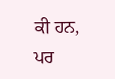ਕੀ ਹਨ, ਪਰ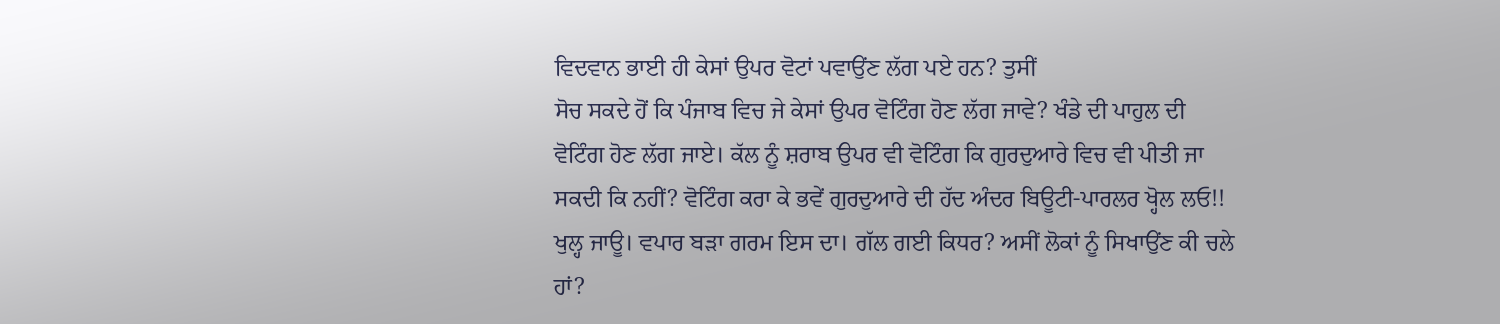ਵਿਦਵਾਨ ਭਾਈ ਹੀ ਕੇਸਾਂ ਉਪਰ ਵੋਟਾਂ ਪਵਾਉਂਣ ਲੱਗ ਪਏ ਹਨ? ਤੁਸੀਂ
ਸੋਚ ਸਕਦੇ ਹੋਂ ਕਿ ਪੰਜਾਬ ਵਿਚ ਜੇ ਕੇਸਾਂ ਉਪਰ ਵੋਟਿੰਗ ਹੋਣ ਲੱਗ ਜਾਵੇ? ਖੰਡੇ ਦੀ ਪਾਹੁਲ ਦੀ
ਵੋਟਿੰਗ ਹੋਣ ਲੱਗ ਜਾਏ। ਕੱਲ ਨੂੰ ਸ਼ਰਾਬ ਉਪਰ ਵੀ ਵੋਟਿੰਗ ਕਿ ਗੁਰਦੁਆਰੇ ਵਿਚ ਵੀ ਪੀਤੀ ਜਾ
ਸਕਦੀ ਕਿ ਨਹੀਂ? ਵੋਟਿੰਗ ਕਰਾ ਕੇ ਭਵੇਂ ਗੁਰਦੁਆਰੇ ਦੀ ਹੱਦ ਅੰਦਰ ਬਿਊਟੀ-ਪਾਰਲਰ ਖ੍ਹੋਲ ਲਓ!!
ਖੁਲ੍ਹ ਜਾਊ। ਵਪਾਰ ਬੜਾ ਗਰਮ ਇਸ ਦਾ। ਗੱਲ ਗਈ ਕਿਧਰ? ਅਸੀਂ ਲੋਕਾਂ ਨੂੰ ਸਿਖਾਉਂਣ ਕੀ ਚਲੇ
ਹਾਂ?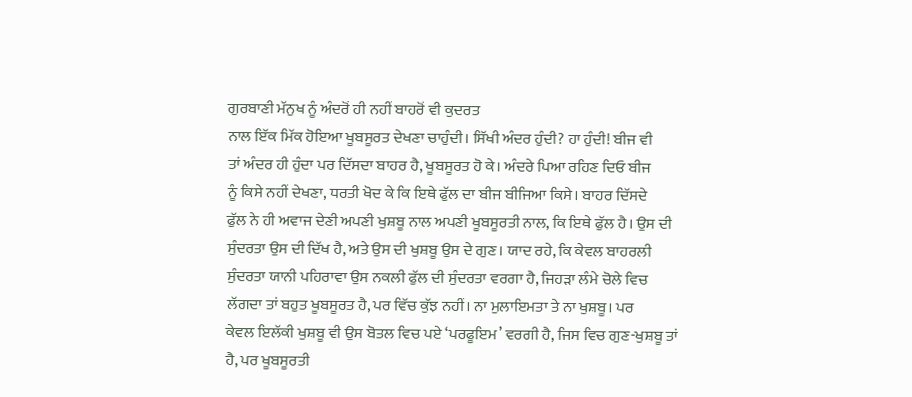ਗੁਰਬਾਣੀ ਮੱਨੁਖ ਨੂੰ ਅੰਦਰੋਂ ਹੀ ਨਹੀਂ ਬਾਹਰੋਂ ਵੀ ਕੁਦਰਤ
ਨਾਲ ਇੱਕ ਮਿੱਕ ਹੋਇਆ ਖੂਬਸੂਰਤ ਦੇਖਣਾ ਚਾਹੁੰਦੀ। ਸਿੱਖੀ ਅੰਦਰ ਹੁੰਦੀ? ਹਾ ਹੁੰਦੀ! ਬੀਜ ਵੀ
ਤਾਂ ਅੰਦਰ ਹੀ ਹੁੰਦਾ ਪਰ ਦਿੱਸਦਾ ਬਾਹਰ ਹੈ, ਖੂਬਸੂਰਤ ਹੋ ਕੇ। ਅੰਦਰੇ ਪਿਆ ਰਹਿਣ ਦਿਓ ਬੀਜ
ਨੂੰ ਕਿਸੇ ਨਹੀਂ ਦੇਖਣਾ, ਧਰਤੀ ਖੋਦ ਕੇ ਕਿ ਇਥੇ ਫੁੱਲ ਦਾ ਬੀਜ ਬੀਜਿਆ ਕਿਸੇ। ਬਾਹਰ ਦਿੱਸਦੇ
ਫੁੱਲ ਨੇ ਹੀ ਅਵਾਜ ਦੇਣੀ ਅਪਣੀ ਖੁਸ਼ਬੂ ਨਾਲ ਅਪਣੀ ਖੂਬਸੂਰਤੀ ਨਾਲ, ਕਿ ਇਥੇ ਫੁੱਲ ਹੈ। ਉਸ ਦੀ
ਸੁੰਦਰਤਾ ਉਸ ਦੀ ਦਿੱਖ ਹੈ, ਅਤੇ ਉਸ ਦੀ ਖੁਸ਼ਬੂ ਉਸ ਦੇ ਗੁਣ। ਯਾਦ ਰਹੇ, ਕਿ ਕੇਵਲ ਬਾਹਰਲੀ
ਸੁੰਦਰਤਾ ਯਾਨੀ ਪਹਿਰਾਵਾ ਉਸ ਨਕਲੀ ਫੁੱਲ ਦੀ ਸੁੰਦਰਤਾ ਵਰਗਾ ਹੈ, ਜਿਹੜਾ ਲੰਮੇ ਚੋਲੇ ਵਿਚ
ਲੱਗਦਾ ਤਾਂ ਬਹੁਤ ਖੂਬਸੂਰਤ ਹੈ, ਪਰ ਵਿੱਚ ਕੁੱਝ ਨਹੀਂ। ਨਾ ਮੁਲਾਇਮਤਾ ਤੇ ਨਾ ਖੁਸ਼ਬੂ। ਪਰ
ਕੇਵਲ ਇਲੱਕੀ ਖੁਸ਼ਬੂ ਵੀ ਉਸ ਬੋਤਲ ਵਿਚ ਪਏ ‘ਪਰਫੂਇਮ’ ਵਰਗੀ ਹੈ, ਜਿਸ ਵਿਚ ਗੁਣ-ਖੁਸ਼ਬੂ ਤਾਂ
ਹੈ, ਪਰ ਖੂਬਸੂਰਤੀ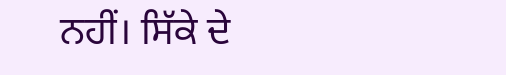ਨਹੀਂ। ਸਿੱਕੇ ਦੇ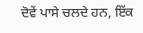ਦੋਵੇਂ ਪਾਸੇ ਚਲਦੇ ਹਨ, ਇੱਕ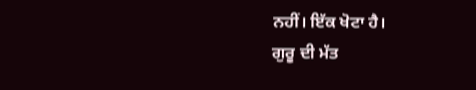ਨਹੀਂ। ਇੱਕ ਖੋਟਾ ਹੈ।
ਗੁਰੂ ਦੀ ਮੱਤ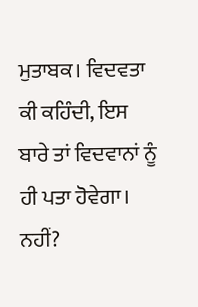ਮੁਤਾਬਕ। ਵਿਦਵਤਾ ਕੀ ਕਹਿੰਦੀ, ਇਸ ਬਾਰੇ ਤਾਂ ਵਿਦਵਾਨਾਂ ਨੂੰ ਹੀ ਪਤਾ ਹੋਵੇਗਾ।
ਨਹੀਂ?